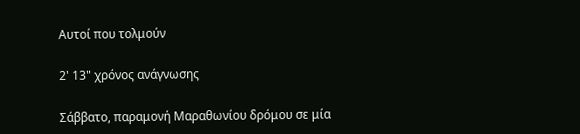Αυτοί που τολμούν

2' 13" χρόνος ανάγνωσης

Σάββατο, παραμονή Μαραθωνίου δρόμου σε μία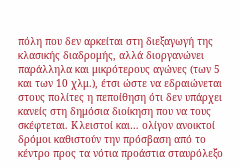πόλη που δεν αρκείται στη διεξαγωγή της κλασικής διαδρομής, αλλά διοργανώνει παράλληλα και μικρότερους αγώνες (των 5 και των 10 χλμ.), έτσι ώστε να εδραιώνεται στους πολίτες η πεποίθηση ότι δεν υπάρχει κανείς στη δημόσια διοίκηση που να τους σκέφτεται. Κλειστοί και… ολίγον ανοικτοί δρόμοι καθιστούν την πρόσβαση από το κέντρο προς τα νότια προάστια σταυρόλεξο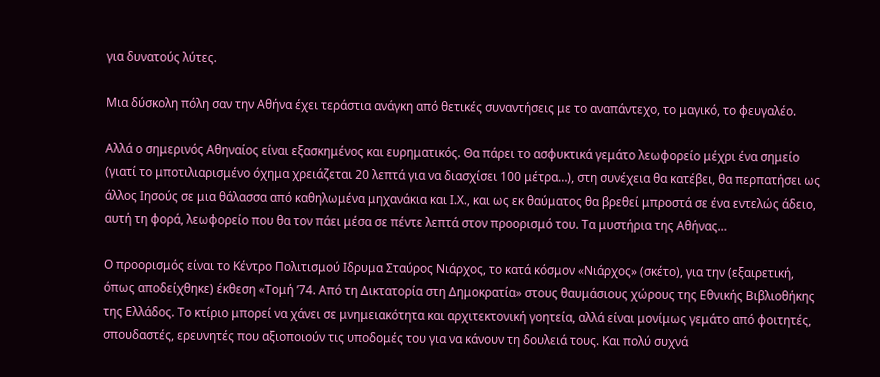για δυνατούς λύτες.

Μια δύσκολη πόλη σαν την Αθήνα έχει τεράστια ανάγκη από θετικές συναντήσεις με το αναπάντεχο, το μαγικό, το φευγαλέο.

Αλλά ο σημερινός Αθηναίος είναι εξασκημένος και ευρηματικός. Θα πάρει το ασφυκτικά γεμάτο λεωφορείο μέχρι ένα σημείο (γιατί το μποτιλιαρισμένο όχημα χρειάζεται 20 λεπτά για να διασχίσει 100 μέτρα…), στη συνέχεια θα κατέβει, θα περπατήσει ως άλλος Ιησούς σε μια θάλασσα από καθηλωμένα μηχανάκια και Ι.Χ., και ως εκ θαύματος θα βρεθεί μπροστά σε ένα εντελώς άδειο, αυτή τη φορά, λεωφορείο που θα τον πάει μέσα σε πέντε λεπτά στον προορισμό του. Τα μυστήρια της Αθήνας…

Ο προορισμός είναι το Κέντρο Πολιτισμού Ιδρυμα Σταύρος Νιάρχος, το κατά κόσμον «Νιάρχος» (σκέτο), για την (εξαιρετική, όπως αποδείχθηκε) έκθεση «Τομή ’74. Από τη Δικτατορία στη Δημοκρατία» στους θαυμάσιους χώρους της Εθνικής Βιβλιοθήκης της Ελλάδος. Το κτίριο μπορεί να χάνει σε μνημειακότητα και αρχιτεκτονική γοητεία, αλλά είναι μονίμως γεμάτο από φοιτητές, σπουδαστές, ερευνητές που αξιοποιούν τις υποδομές του για να κάνουν τη δουλειά τους. Και πολύ συχνά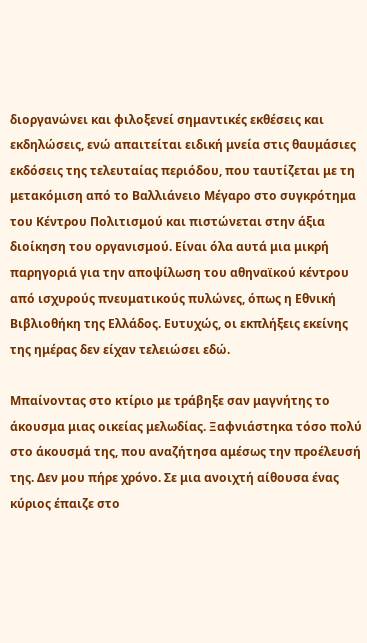διοργανώνει και φιλοξενεί σημαντικές εκθέσεις και εκδηλώσεις, ενώ απαιτείται ειδική μνεία στις θαυμάσιες εκδόσεις της τελευταίας περιόδου, που ταυτίζεται με τη μετακόμιση από το Βαλλιάνειο Μέγαρο στο συγκρότημα του Κέντρου Πολιτισμού και πιστώνεται στην άξια διοίκηση του οργανισμού. Είναι όλα αυτά μια μικρή παρηγοριά για την αποψίλωση του αθηναϊκού κέντρου από ισχυρούς πνευματικούς πυλώνες, όπως η Εθνική Βιβλιοθήκη της Ελλάδος. Ευτυχώς, οι εκπλήξεις εκείνης της ημέρας δεν είχαν τελειώσει εδώ.

Μπαίνοντας στο κτίριο με τράβηξε σαν μαγνήτης το άκουσμα μιας οικείας μελωδίας. Ξαφνιάστηκα τόσο πολύ στο άκουσμά της, που αναζήτησα αμέσως την προέλευσή της. Δεν μου πήρε χρόνο. Σε μια ανοιχτή αίθουσα ένας κύριος έπαιζε στο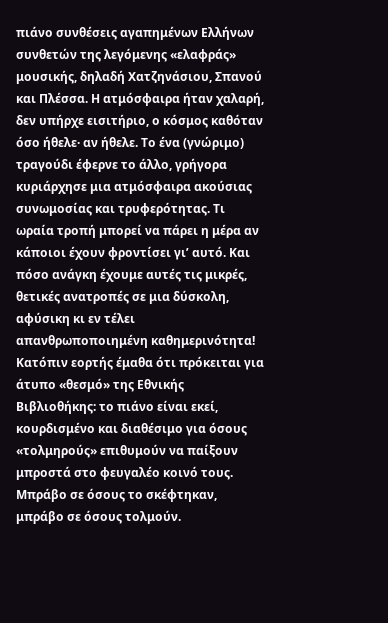πιάνο συνθέσεις αγαπημένων Ελλήνων συνθετών της λεγόμενης «ελαφράς» μουσικής, δηλαδή Χατζηνάσιου, Σπανού και Πλέσσα. Η ατμόσφαιρα ήταν χαλαρή, δεν υπήρχε εισιτήριο, ο κόσμος καθόταν όσο ήθελε· αν ήθελε. Το ένα (γνώριμο) τραγούδι έφερνε το άλλο, γρήγορα κυριάρχησε μια ατμόσφαιρα ακούσιας συνωμοσίας και τρυφερότητας. Τι ωραία τροπή μπορεί να πάρει η μέρα αν κάποιοι έχουν φροντίσει γι’ αυτό. Και πόσο ανάγκη έχουμε αυτές τις μικρές, θετικές ανατροπές σε μια δύσκολη, αφύσικη κι εν τέλει απανθρωποποιημένη καθημερινότητα! Κατόπιν εορτής έμαθα ότι πρόκειται για άτυπο «θεσμό» της Εθνικής Βιβλιοθήκης: το πιάνο είναι εκεί, κουρδισμένο και διαθέσιμο για όσους «τολμηρούς» επιθυμούν να παίξουν μπροστά στο φευγαλέο κοινό τους. Μπράβο σε όσους το σκέφτηκαν, μπράβο σε όσους τολμούν.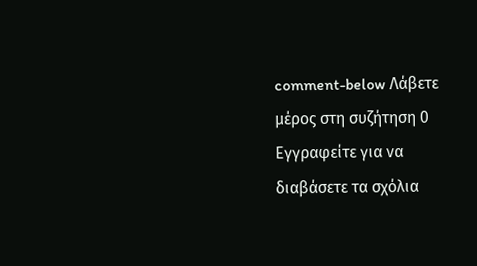comment-below Λάβετε μέρος στη συζήτηση 0 Εγγραφείτε για να διαβάσετε τα σχόλια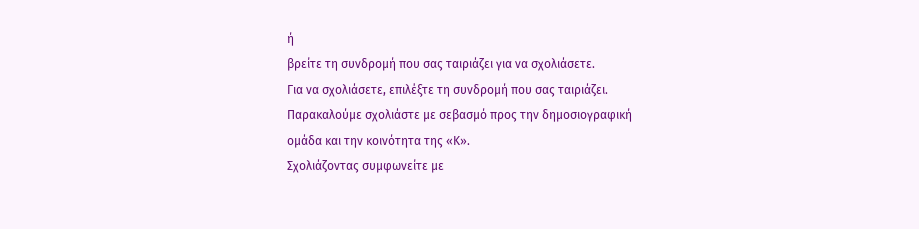ή
βρείτε τη συνδρομή που σας ταιριάζει για να σχολιάσετε.
Για να σχολιάσετε, επιλέξτε τη συνδρομή που σας ταιριάζει. Παρακαλούμε σχολιάστε με σεβασμό προς την δημοσιογραφική ομάδα και την κοινότητα της «Κ».
Σχολιάζοντας συμφωνείτε με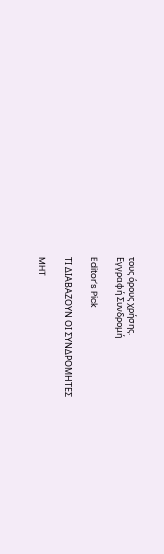τους όρους χρήσης.
Εγγραφή Συνδρομή

Editor’s Pick

ΤΙ ΔΙΑΒΑΖΟΥΝ ΟΙ ΣΥΝΔΡΟΜΗΤΕΣ

MHT